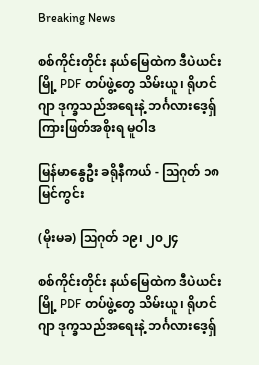Breaking News

စစ်ကိုင်းတိုင်း နယ်မြေထဲက ဒီပဲယင်းမြို့ PDF တပ်ဖွဲ့တွေ သိမ်းယူ၊ ရိုဟင်ဂျာ ဒုက္ခသည်အရေးနဲ့ ဘင်္ဂလားဒေ့ရှ် ကြားဖြတ်အစိုးရ မူဝါဒ

မြန်မာနွေဦး ခရိုနီကယ် - သြဂုတ် ၁၈ မြင်ကွင်း

(မိုးမခ) ဩဂုတ် ၁၉၊ ၂၀၂၄

စစ်ကိုင်းတိုင်း နယ်မြေထဲက ဒီပဲယင်းမြို့ PDF တပ်ဖွဲ့တွေ သိမ်းယူ၊ ရိုဟင်ဂျာ ဒုက္ခသည်အရေးနဲ့ ဘင်္ဂလားဒေ့ရှ်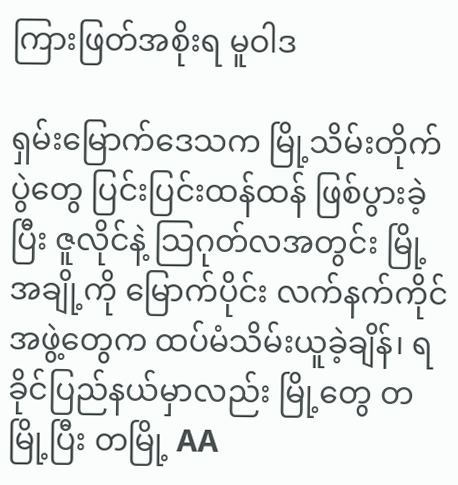ကြားဖြတ်အစိုးရ မူဝါဒ

ရှမ်းမြောက်ဒေသက မြို့သိမ်းတိုက်ပွဲတွေ ပြင်းပြင်းထန်ထန် ဖြစ်ပွားခဲ့ပြီး ဇူလိုင်နဲ့ သြဂုတ်လအတွင်း မြို့အချို့ကို မြောက်ပိုင်း လက်နက်ကိုင် အဖွဲ့တွေက ထပ်မံသိမ်းယူခဲ့ချိန်၊ ရခိုင်ပြည်နယ်မှာလည်း မြို့တွေ တမြို့ပြီး တမြို့ AA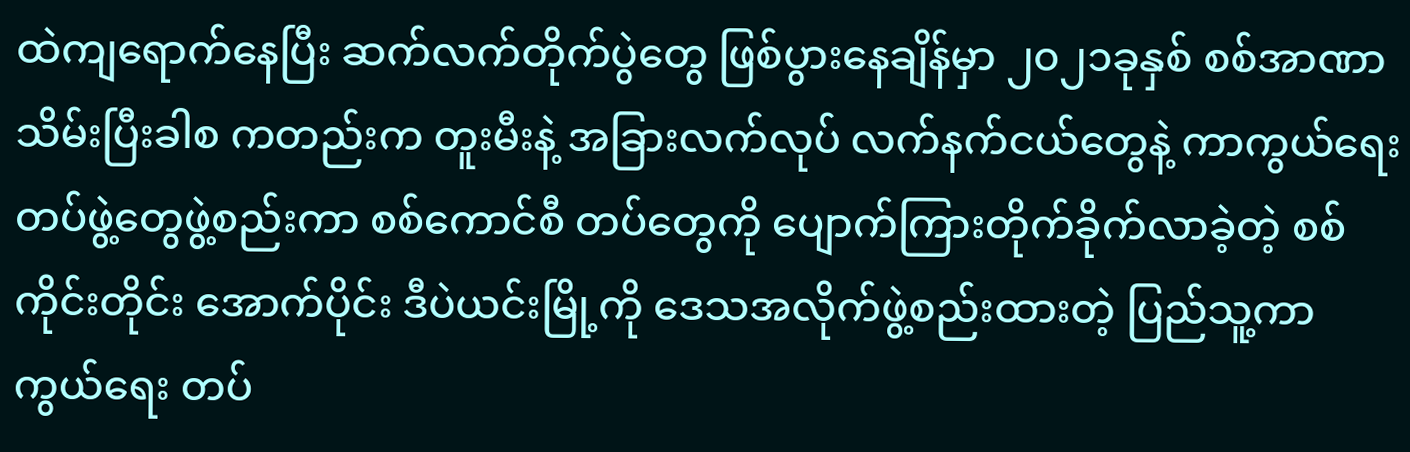ထဲကျရောက်နေပြီး ဆက်လက်တိုက်ပွဲတွေ ဖြစ်ပွားနေချိန်မှာ ၂၀၂၁ခုနှစ် စစ်အာဏာသိမ်းပြီးခါစ ကတည်းက တူးမီးနဲ့ အခြားလက်လုပ် လက်နက်ငယ်တွေနဲ့ ကာကွယ်ရေး တပ်ဖွဲ့တွေဖွဲ့စည်းကာ စစ်ကောင်စီ တပ်တွေကို ပျောက်ကြားတိုက်ခိုက်လာခဲ့တဲ့ စစ်ကိုင်းတိုင်း အောက်ပိုင်း ဒီပဲယင်းမြို့ကို ဒေသအလိုက်ဖွဲ့စည်းထားတဲ့ ပြည်သူ့ကာကွယ်ရေး တပ်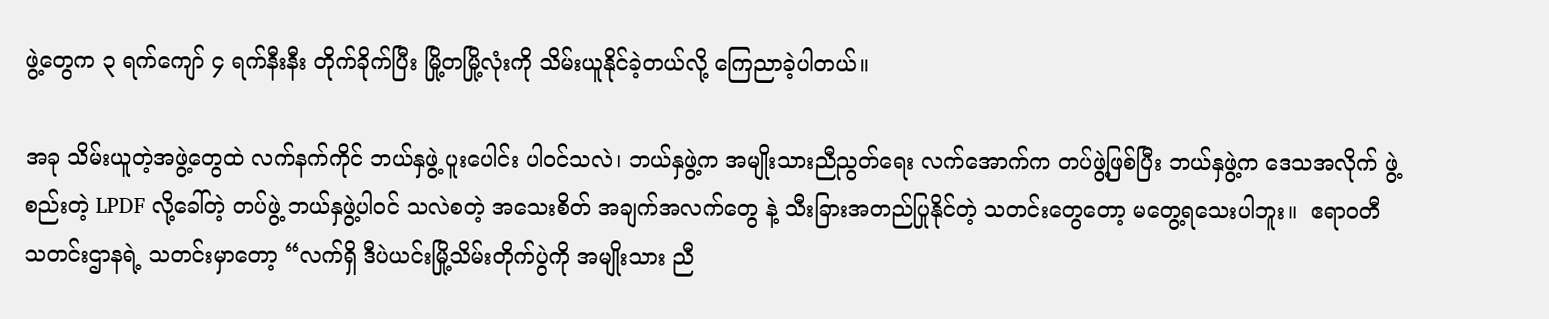ဖွဲ့တွေက ၃ ရက်ကျော် ၄ ရက်နီးနီး တိုက်ခိုက်ပြီး မြို့တမြို့လုံးကို သိမ်းယူနိုင်ခဲ့တယ်လို့ ကြေညာခဲ့ပါတယ်။

အခု သိမ်းယူတဲ့အဖွဲ့တွေထဲ လက်နက်ကိုင် ဘယ်နှဖွဲ့ ပူးပေါင်း ပါဝင်သလဲ၊ ဘယ်နှဖွဲ့က အမျိုးသားညီညွတ်ရေး လက်အောက်က တပ်ဖွဲ့ဖြစ်ပြီး ဘယ်နှဖွဲ့က ဒေသအလိုက် ဖွဲ့စည်းတဲ့ LPDF လို့ခေါ်တဲ့ တပ်ဖွဲ့ ဘယ်နှဖွဲ့ပါဝင် သလဲစတဲ့ အသေးစိတ် အချက်အလက်တွေ နဲ့ သီးခြားအတည်ပြုနိုင်တဲ့ သတင်းတွေတော့ မတွေ့ရသေးပါဘူး။  ဧရာဝတီ သတင်းဌာနရဲ့ သတင်းမှာတော့ “လက်ရှိ ဒီပဲယင်းမြို့သိမ်းတိုက်ပွဲကို အမျိုးသား ညီ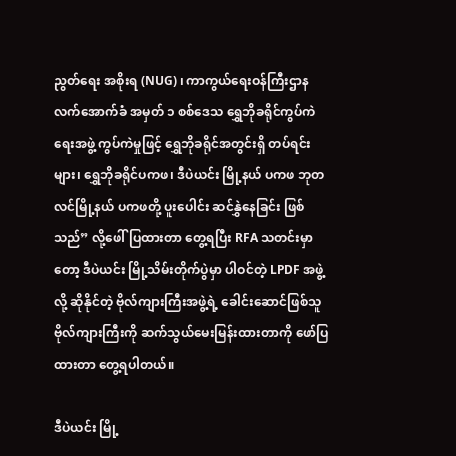ညွတ်ရေး အစိုးရ (NUG) ၊ ကာကွယ်ရေးဝန်ကြီးဌာန လက်အောက်ခံ အမှတ် ၁ စစ်ဒေသ ရွှေဘိုခရိုင်ကွပ်ကဲရေးအဖွဲ့ ကွပ်ကဲမှုဖြင့် ရွှေဘိုခရိုင်အတွင်းရှိ တပ်ရင်းများ၊ ရွှေဘိုခရိုင်ပကဖ၊ ဒီပဲယင်း မြို့နယ် ပကဖ ဘုတလင်မြို့နယ် ပကဖတို့ ပူးပေါင်း ဆင်နွှဲနေခြင်း ဖြစ်သည်” လို့ဖေါ်ပြထားတာ တွေ့ရပြီး RFA သတင်းမှာတော့ ဒီပဲယင်း မြို့သိမ်းတိုက်ပွဲမှာ ပါဝင်တဲ့ LPDF အဖွဲ့လို့ ဆိုနိုင်တဲ့ ဗိုလ်ကျားကြီးအဖွဲ့ရဲ့ ခေါင်းဆောင်ဖြစ်သူ ဗိုလ်ကျားကြီးကို ဆက်သွယ်မေးမြန်းထားတာကို ဖော်ပြထားတာ တွေ့ရပါတယ်။

ဒီပဲယင်း မြို့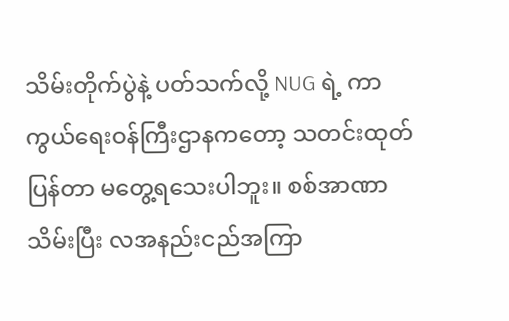သိမ်းတိုက်ပွဲနဲ့ ပတ်သက်လို့ NUG ရဲ့ ကာကွယ်ရေးဝန်ကြီးဌာနကတော့ သတင်းထုတ်ပြန်တာ မတွေ့ရသေးပါဘူး။ စစ်အာဏာသိမ်းပြီး လအနည်းငည်အကြာ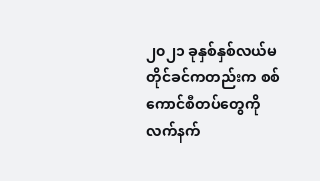၂၀၂၁ ခုနှစ်နှစ်လယ်မတိုင်ခင်ကတည်းက စစ်ကောင်စီတပ်တွေကို လက်နက်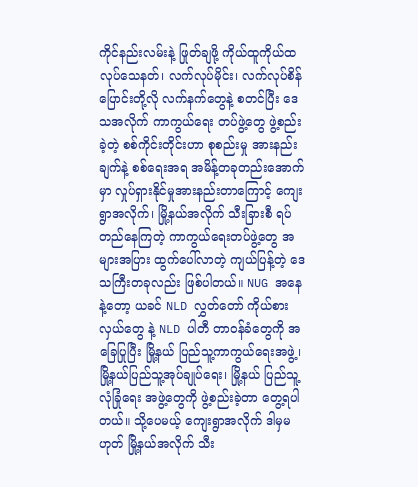ကိုင်နည်းလမ်းနဲ့ ဖြုတ်ချဖို့ ကိုယ်ထူကိုယ်ထ လုပ်သေနတ်၊ လက်လုပ်မိုင်း၊ လက်လုပ်စိန်ပြောင်းတို့လို လက်နက်တွေနဲ့ စတင်ပြီး ဒေသအလိုက် ကာကွယ်ရေး တပ်ဖွဲ့တွေ ဖွဲ့စည်းခဲ့တဲ့ စစ်ကိုင်းတိုင်းဟာ စုစည်းမှု အားနည်းချက်နဲ့ စစ်ရေးအရ အမိန့်တခုတည်းအောက်မှာ လှုပ်ရှားနိုင်မှုအားနည်းတာကြောင့် ကျေးရွာအလိုက်၊ မြို့နယ်အလိုက် သီးခြားစီ ရပ်တည်နေကြတဲ့ ကာကွယ်ရေးတပ်ဖွဲ့တွေ အများအပြား ထွက်ပေါ်လာတဲ့ ကျယ်ပြန့်တဲ့ ဒေသကြီးတခုလည်း ဖြစ်ပါတယ်။ NUG အနေနဲ့တော့ ယခင် NLD လွှတ်တော် ကိုယ်စားလှယ်တွေ နဲ့ NLD ပါတီ တာဝန်ခံတွေကို အခြေပြုပြီး မြို့နယ် ပြည်သူ့ကာကွယ်ရေးအဖွဲ့၊ မြို့နယ်ပြည်သူ့အုပ်ချုပ်ရေး၊ မြို့နယ် ပြည်သူ့လုံခြုံရေး အဖွဲ့တွေကို ဖွဲ့စည်းခဲ့တာ တွေ့ရပါတယ်။ သို့ပေမယ့် ကျေးရွာအလိုက် ဒါမှမဟုတ် မြို့နယ်အလိုက် သီး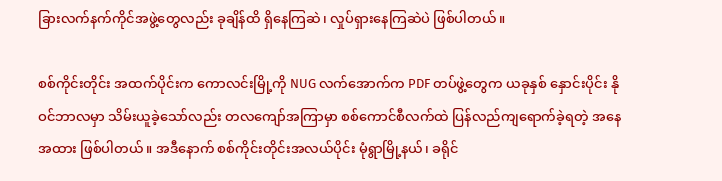ခြားလက်နက်ကိုင်အဖွဲ့တွေလည်း ခုချိန်ထိ ရှိနေကြဆဲ၊ လှုပ်ရှားနေကြဆဲပဲ ဖြစ်ပါတယ်။

စစ်ကိုင်းတိုင်း အထက်ပိုင်းက ကောလင်းမြို့ကို NUG လက်အောက်က PDF တပ်ဖွဲ့တွေက ယခုနှစ် နှောင်းပိုင်း နိုဝင်ဘာလမှာ သိမ်းယူခဲ့သော်လည်း တလကျော်အကြာမှာ စစ်ကောင်စီလက်ထဲ ပြန်လည်ကျရောက်ခဲ့ရတဲ့ အနေအထား ဖြစ်ပါတယ်။ အဒီနောက် စစ်ကိုင်းတိုင်းအလယ်ပိုင်း မုံရွာမြို့နယ်၊ ခရိုင်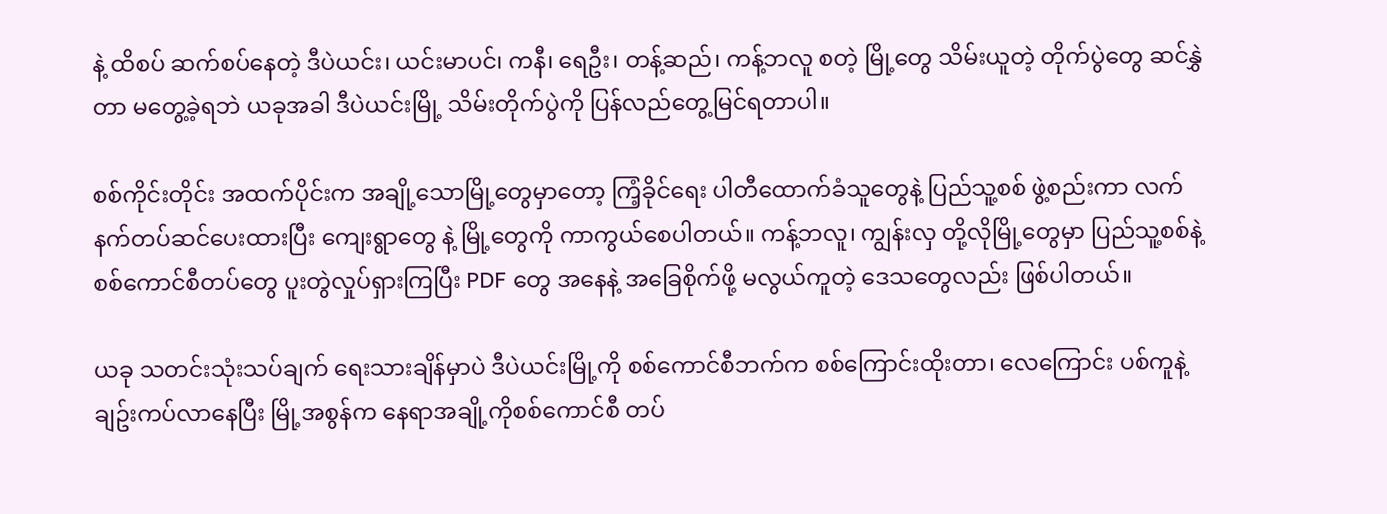နဲ့ ထိစပ် ဆက်စပ်နေတဲ့ ဒီပဲယင်း၊ ယင်းမာပင်၊ ကနီ၊ ရေဦး၊ တန့်ဆည်၊ ကန့်ဘလူ စတဲ့ မြို့တွေ သိမ်းယူတဲ့ တိုက်ပွဲတွေ ဆင်နွှဲတာ မတွေ့ခဲ့ရဘဲ ယခုအခါ ဒီပဲယင်းမြို့ သိမ်းတိုက်ပွဲကို ပြန်လည်တွေ့မြင်ရတာပါ။

စစ်ကိုင်းတိုင်း အထက်ပိုင်းက အချို့သောမြို့တွေမှာတော့ ကြံ့ခိုင်ရေး ပါတီထောက်ခံသူတွေနဲ့ ပြည်သူ့စစ် ဖွဲ့စည်းကာ လက်နက်တပ်ဆင်ပေးထားပြီး ကျေးရွာတွေ နဲ့ မြို့တွေကို ကာကွယ်စေပါတယ်။ ကန့်ဘလူ၊ ကျွန်းလှ တို့လိုမြို့တွေမှာ ပြည်သူ့စစ်နဲ့ စစ်ကောင်စီတပ်တွေ ပူးတွဲလှုပ်ရှားကြပြီး PDF တွေ အနေနဲ့ အခြေစိုက်ဖို့ မလွယ်ကူတဲ့ ဒေသတွေလည်း ဖြစ်ပါတယ်။

ယခု သတင်းသုံးသပ်ချက် ရေးသားချိန်မှာပဲ ဒီပဲယင်းမြို့ကို စစ်ကောင်စီဘက်က စစ်ကြောင်းထိုးတာ၊ လေကြောင်း ပစ်ကူနဲ့ ချဥ်းကပ်လာနေပြီး မြို့အစွန်က နေရာအချို့ကိုစစ်ကောင်စီ တပ်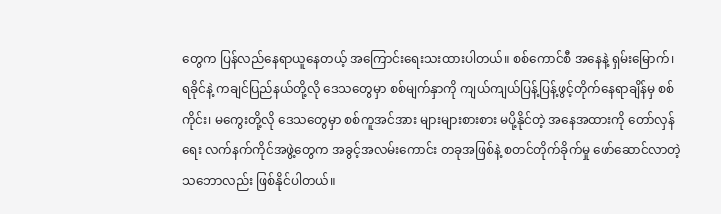တွေက ပြန်လည်နေရာယူနေတယ့် အကြောင်းရေးသးထားပါတယ်။ စစ်ကောင်စီ အနေနဲ့ ရှမ်းမြောက်၊ ရခိုင်နဲ့ ကချင်ပြည်နယ်တို့လို ဒေသတွေမှာ စစ်မျက်နှာကို ကျယ်ကျယ်ပြန့်ပြန့်ဖွင့်တိုက်နေရာချိန်မှ စစ်ကိုင်း၊ မကွေးတို့လို ဒေသတွေမှာ စစ်ကူအင်အား များများစားစား မပို့နိုင်တဲ့ အနေအထားကို တော်လှန်ရေး လက်နက်ကိုင်အဖွဲ့တွေက အခွင့်အလမ်းကောင်း တခုအဖြစ်နဲ့ စတင်တိုက်ခိုက်မှု ဖော်ဆောင်လာတဲ့ သဘောလည်း ဖြစ်နိုင်ပါတယ်။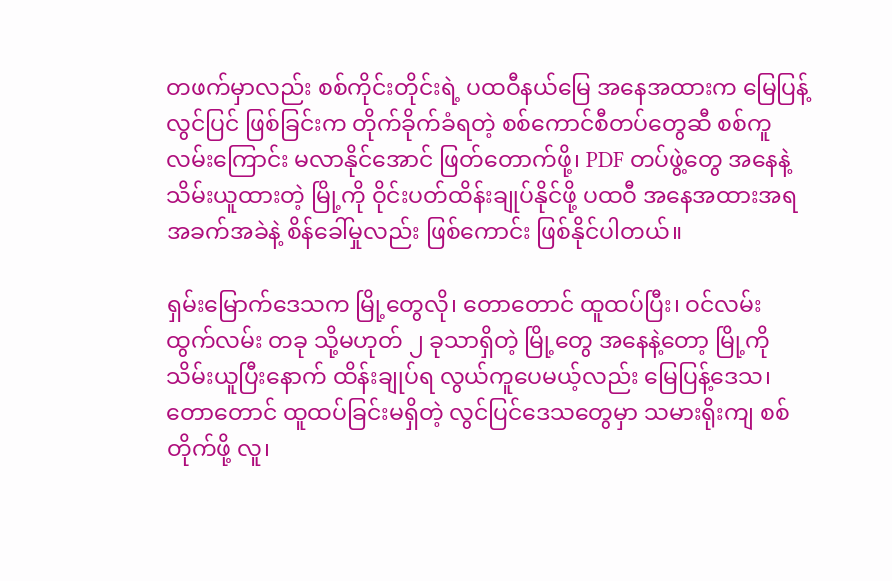တဖက်မှာလည်း စစ်ကိုင်းတိုင်းရဲ့ ပထဝီနယ်မြေ အနေအထားက မြေပြန့်လွင်ပြင် ဖြစ်ခြင်းက တိုက်ခိုက်ခံရတဲ့ စစ်ကောင်စီတပ်တွေဆီ စစ်ကူလမ်းကြောင်း မလာနိုင်အောင် ဖြတ်တောက်ဖို့၊ PDF တပ်ဖွဲ့တွေ အနေနဲ့ သိမ်းယူထားတဲ့ မြို့ကို ဝိုင်းပတ်ထိန်းချုပ်နိုင်ဖို့ ပထဝီ အနေအထားအရ အခက်အခဲနဲ့ စိန်ခေါ်မှုလည်း ဖြစ်ကောင်း ဖြစ်နိုင်ပါတယ်။

ရှမ်းမြောက်ဒေသက မြို့တွေလို၊ တောတောင် ထူထပ်ပြီး၊ ဝင်လမ်း ထွက်လမ်း တခု သို့မဟုတ် ၂ ခုသာရှိတဲ့ မြို့တွေ အနေနဲ့တော့ မြို့ကို သိမ်းယူပြီးနောက် ထိန်းချုပ်ရ လွယ်ကူပေမယ့်လည်း မြေပြန့်ဒေသ၊ တောတောင် ထူထပ်ခြင်းမရှိတဲ့ လွင်ပြင်ဒေသတွေမှာ သမားရိုးကျ စစ်တိုက်ဖို့ လူ၊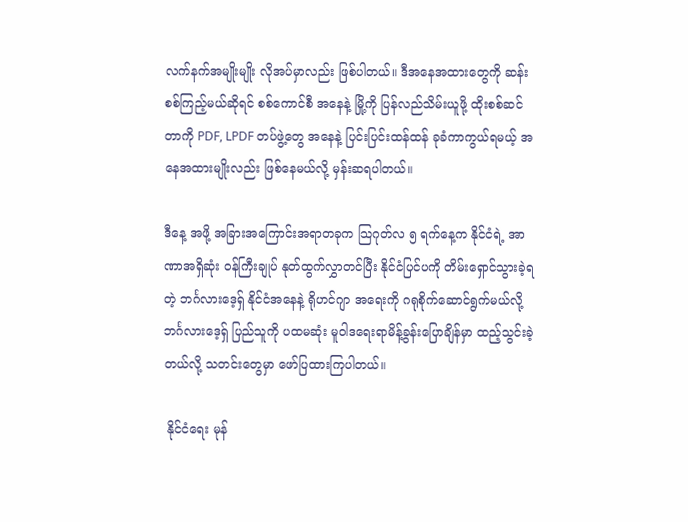လက်နက်အမျိုးမျိုး လိုအပ်မှာလည်း ဖြစ်ပါတယ်။ ဒီအနေအထားတွေကို ဆန်းစစ်ကြည့်မယ်ဆိုရင် စစ်ကောင်စီ အနေနဲ့ မြို့ကို ပြန်လည်သိမ်းယူဖို့ ထိုးစစ်ဆင်တာကို PDF, LPDF တပ်ဖွဲ့တွေ အနေနဲ့ ပြင်းပြင်းထန်ထန် ခုခံကာကွယ်ရမယ့် အနေအထားမျိုးလည်း ဖြစ်နေမယ်လို့ မှန်းဆရပါတယ်။

ဒီနေ့ အဖို့ အခြားအကြောင်းအရာတခုက သြဂုတ်လ ၅ ရက်နေ့က နိုင်ငံရဲ့ အာဏာအရှိဆုံး ဝန်ကြီးချုပ် နုတ်ထွက်လွှာတင်ပြီး နိုင်ငံပြင်ပကို တိမ်းရှောင်သွားခဲ့ရတဲ့ ဘင်္ဂလားဒေ့ရှ် နိုင်ငံအနေနဲ့ ရိုဟင်ဂျာ အရေးကို ဂရုစိုက်ဆောင်ရွက်မယ်လို့ ဘင်္ဂလားဒေ့ရှ် ပြည်သူကို ပထမဆုံး မူဝါဒရေးရာမိန့်ခွန်းပြောချိန်မှာ ထည့်သွင်းခဲ့တယ်လို့ သတင်းတွေမှာ ဖော်ပြထားကြပါတယ်။

 နိုင်ငံရေး မုန်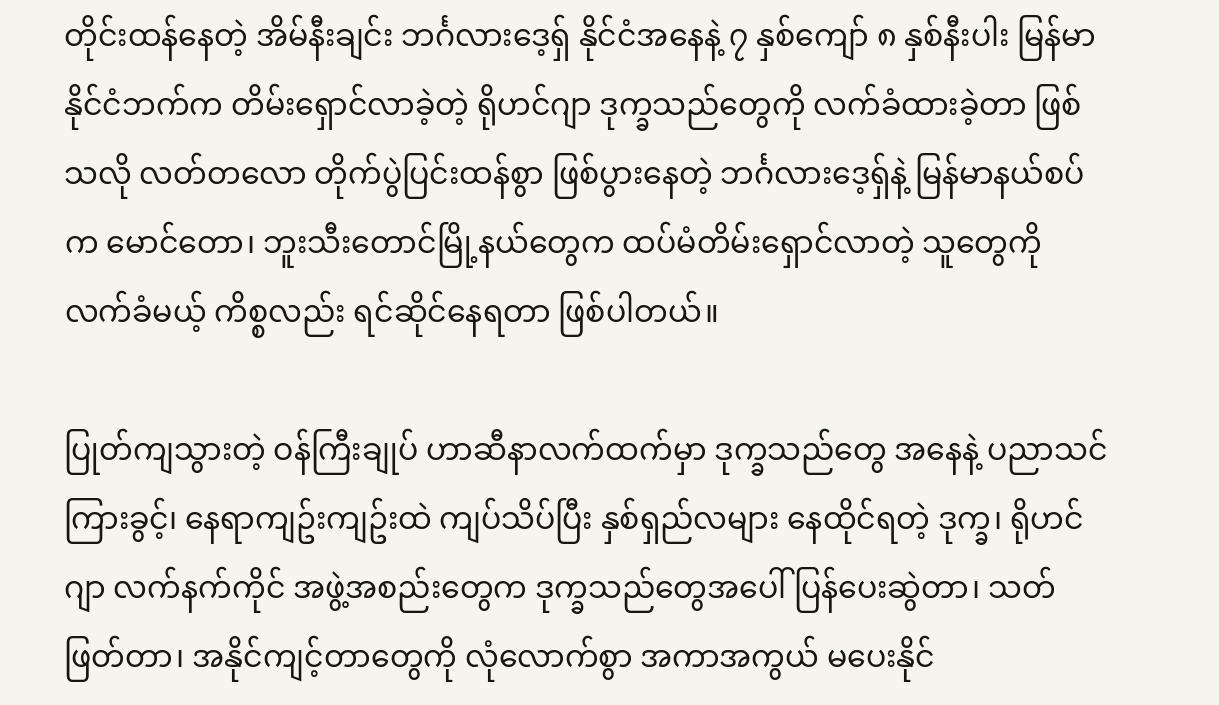တိုင်းထန်နေတဲ့ အိမ်နီးချင်း ဘင်္ဂလားဒေ့ရှ် နိုင်ငံအနေနဲ့ ၇ နှစ်ကျော် ၈ နှစ်နီးပါး မြန်မာနိုင်ငံဘက်က တိမ်းရှောင်လာခဲ့တဲ့ ရိုဟင်ဂျာ ဒုက္ခသည်တွေကို လက်ခံထားခဲ့တာ ဖြစ်သလို လတ်တလော တိုက်ပွဲပြင်းထန်စွာ ဖြစ်ပွားနေတဲ့ ဘင်္ဂလားဒေ့ရှ်နဲ့ မြန်မာနယ်စပ်က မောင်တော၊ ဘူးသီးတောင်မြို့နယ်တွေက ထပ်မံတိမ်းရှောင်လာတဲ့ သူတွေကို လက်ခံမယ့် ကိစ္စလည်း ရင်ဆိုင်နေရတာ ဖြစ်ပါတယ်။

ပြုတ်ကျသွားတဲ့ ဝန်ကြီးချုပ် ဟာဆီနာလက်ထက်မှာ ဒုက္ခသည်တွေ အနေနဲ့ ပညာသင်ကြားခွင့်၊ နေရာကျဥ်းကျဥ်းထဲ ကျပ်သိပ်ပြီး နှစ်ရှည်လများ နေထိုင်ရတဲ့ ဒုက္ခ၊ ရိုဟင်ဂျာ လက်နက်ကိုင် အဖွဲ့အစည်းတွေက ဒုက္ခသည်တွေအပေါ် ပြန်ပေးဆွဲတာ၊ သတ်ဖြတ်တာ၊ အနိုင်ကျင့်တာတွေကို လုံလောက်စွာ အကာအကွယ် မပေးနိုင်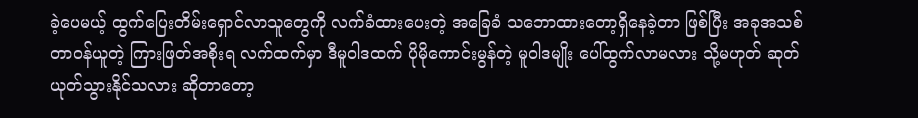ခဲ့ပေမယ့် ထွက်ပြေးတိမ်းရှောင်လာသူတွေကို လက်ခံထားပေးတဲ့ အခြေခံ သဘောထားတော့ရှိနေခဲ့တာ ဖြစ်ပြီး အခုအသစ် တာဝန်ယူတဲ့ ကြားဖြတ်အစိုးရ လက်ထက်မှာ ဒီမူဝါဒထက် ပိုမိုကောင်းမွန်တဲ့ မူဝါဒမျိုး ပေါ်ထွက်လာမလား သို့မဟုတ် ဆုတ်ယုတ်သွားနိုင်သလား ဆိုတာတော့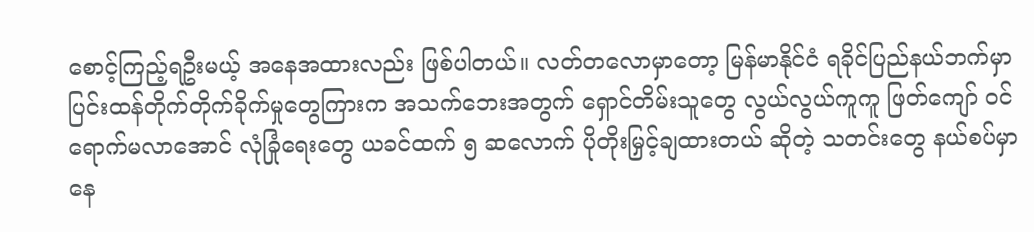စောင့်ကြည့်ရဦးမယ့် အနေအထားလည်း ဖြစ်ပါတယ်။ လတ်တလောမှာတော့ မြန်မာနိုင်ငံ ရခိုင်ပြည်နယ်ဘက်မှာ ပြင်းထန်တိုက်တိုက်ခိုက်မှုတွေကြားက အသက်ဘေးအတွက် ရှောင်တိမ်းသူတွေ လွယ်လွယ်ကူကူ ဖြတ်ကျော် ဝင်ရောက်မလာအောင် လုံခြုံရေးတွေ ယခင်ထက် ၅ ဆလောက် ပိုတိုးမြှင့်ချထားတယ် ဆိုတဲ့ သတင်းတွေ နယ်စပ်မှာနေ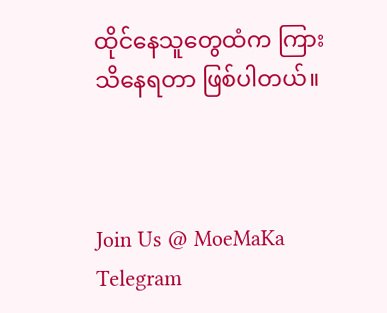ထိုင်နေသူတွေထံက ကြားသိနေရတာ ဖြစ်ပါတယ်။



Join Us @ MoeMaKa Telegram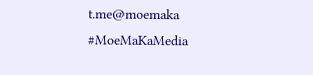t.me@moemaka
#MoeMaKaMedia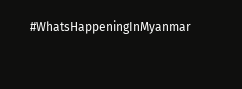#WhatsHappeningInMyanmar